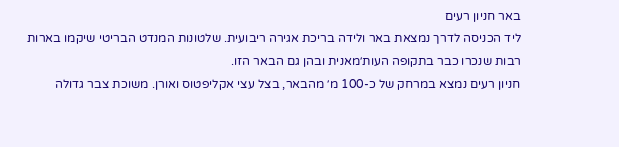באר חניון רעים
ליד הכניסה לדרך נמצאת באר ולידה בריכת אגירה ריבועית. שלטונות המנדט הבריטי שיקמו בארות רבות שנכרו כבר בתקופה העות׳מאנית ובהן גם הבאר הזו.
חניון רעים נמצא במרחק של כ-100 מ׳ מהבאר, בצל עצי אקליפטוס ואורן. משוכת צבר גדולה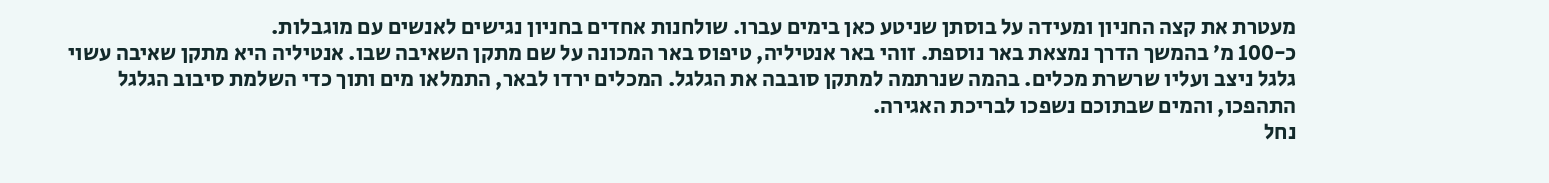מעטרת את קצה החניון ומעידה על בוסתן שניטע כאן בימים עברו. שולחנות אחדים בחניון נגישים לאנשים עם מוגבלות.
כ-100 מ׳ בהמשך הדרך נמצאת באר נוספת. זוהי באר אנטיליה, טיפוס באר המכונה על שם מתקן השאיבה שבו. אנטיליה היא מתקן שאיבה עשוי גלגל ניצב ועליו שרשרת מכלים. בהמה שנרתמה למתקן סובבה את הגלגל. המכלים ירדו לבאר, התמלאו מים ותוך כדי השלמת סיבוב הגלגל התהפכו, והמים שבתוכם נשפכו לבריכת האגירה.
נחל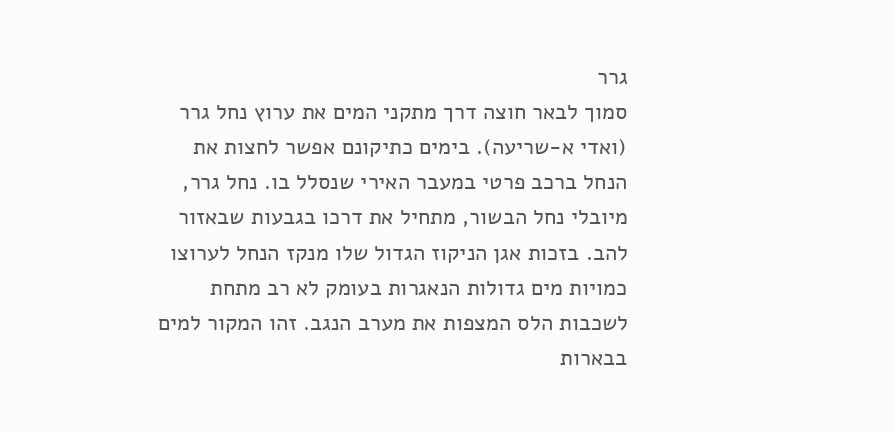גרר
סמוך לבאר חוצה דרך מתקני המים את ערוץ נחל גרר (ואדי א-שריעה). בימים כתיקונם אפשר לחצות את הנחל ברכב פרטי במעבר האירי שנסלל בו. נחל גרר, מיובלי נחל הבשור, מתחיל את דרכו בגבעות שבאזור להב. בזכות אגן הניקוז הגדול שלו מנקז הנחל לערוצו כמויות מים גדולות הנאגרות בעומק לא רב מתחת לשכבות הלס המצפות את מערב הנגב. זהו המקור למים בבארות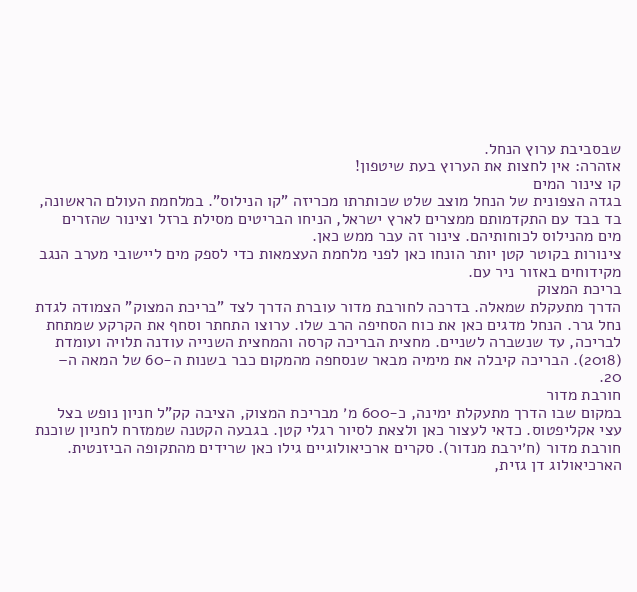שבסביבת ערוץ הנחל.
אזהרה: אין לחצות את הערוץ בעת שיטפון!
קו צינור המים
בגדה הצפונית של הנחל מוצב שלט שכותרתו מכריזה "קו הנילוס". במלחמת העולם הראשונה, בד בבד עם התקדמותם ממצרים לארץ ישראל, הניחו הבריטים מסילת ברזל וצינור שהזרים מים מהנילוס לכוחותיהם. צינור זה עבר ממש כאן.
צינורות בקוטר קטן יותר הונחו כאן לפני מלחמת העצמאות כדי לספק מים ליישובי מערב הנגב מקידוחים באזור ניר עם.
בריכת המצוק
הדרך מתעקלת שמאלה. בדרכה לחורבת מדור עוברת הדרך לצד "בריכת המצוק" הצמודה לגדת נחל גרר. הנחל מדגים כאן את כוח הסחיפה הרב שלו. ערוצו התחתר וסחף את הקרקע שמתחת לבריכה, עד שנשברה לשניים. מחצית הבריכה קרסה והמחצית השנייה עודנה תלויה ועומדת (2018). הבריכה קיבלה את מימיה מבאר שנסחפה מהמקום כבר בשנות ה-60 של המאה ה– 20.
חורבת מדור
במקום שבו הדרך מתעקלת ימינה, כ-600 מ׳ מבריכת המצוק, הציבה קק"ל חניון נופש בצל עצי אקליפטוס. כדאי לעצור כאן ולצאת לסיור רגלי קטן. בגבעה הקטנה שממזרח לחניון שוכנת חורבת מדור (ח׳ירבת מנדור). סקרים ארכיאולוגיים גילו כאן שרידים מהתקופה הביזנטית. הארכיאולוג דן גזית,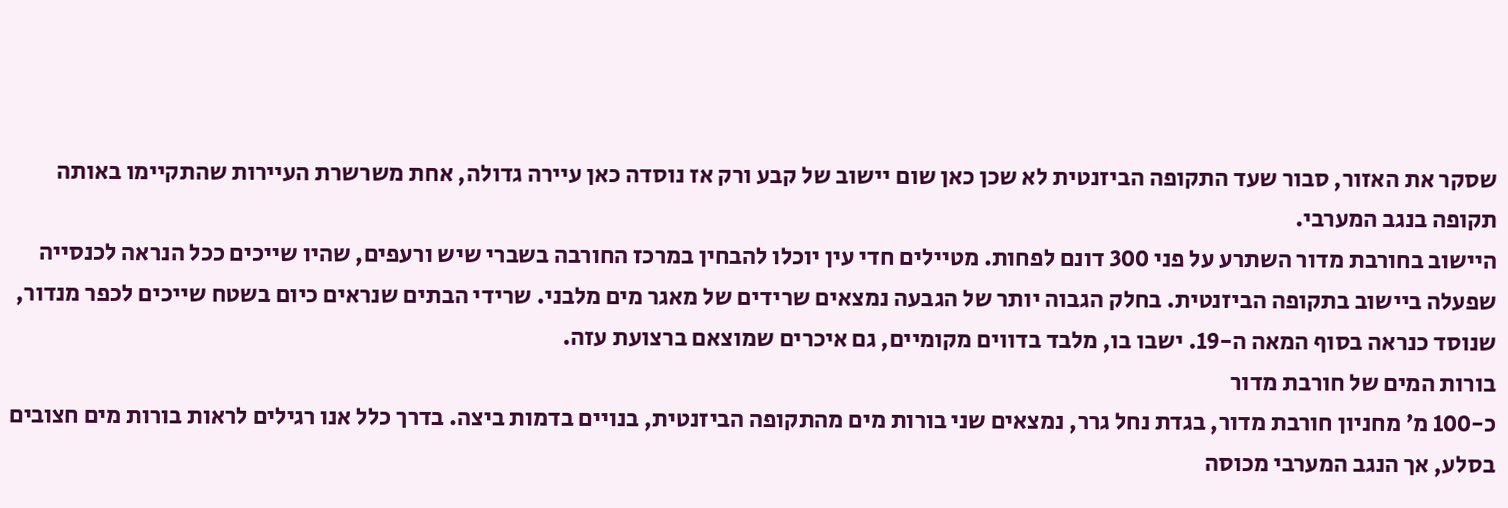שסקר את האזור, סבור שעד התקופה הביזנטית לא שכן כאן שום יישוב של קבע ורק אז נוסדה כאן עיירה גדולה, אחת משרשרת העיירות שהתקיימו באותה תקופה בנגב המערבי.
היישוב בחורבת מדור השתרע על פני 300 דונם לפחות. מטיילים חדי עין יוכלו להבחין במרכז החורבה בשברי שיש ורעפים, שהיו שייכים ככל הנראה לכנסייה שפעלה ביישוב בתקופה הביזנטית. בחלק הגבוה יותר של הגבעה נמצאים שרידים של מאגר מים מלבני. שרידי הבתים שנראים כיום בשטח שייכים לכפר מנדור, שנוסד כנראה בסוף המאה ה-19. ישבו בו, מלבד בדווים מקומיים, גם איכרים שמוצאם ברצועת עזה.
בורות המים של חורבת מדור
כ-100 מ׳ מחניון חורבת מדור, בגדת נחל גרר, נמצאים שני בורות מים מהתקופה הביזנטית, בנויים בדמות ביצה. בדרך כלל אנו רגילים לראות בורות מים חצובים בסלע, אך הנגב המערבי מכוסה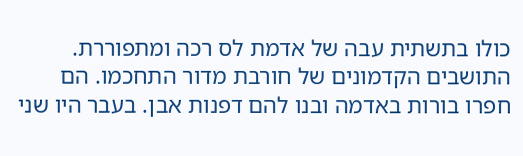כולו בתשתית עבה של אדמת לס רכה ומתפוררת. התושבים הקדמונים של חורבת מדור התחכמו. הם חפרו בורות באדמה ובנו להם דפנות אבן. בעבר היו שני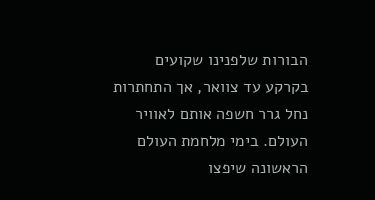הבורות שלפנינו שקועים בקרקע עד צוואר, אך התחתרות נחל גרר חשפה אותם לאוויר העולם. בימי מלחמת העולם הראשונה שיפצו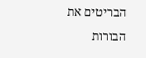הבריטים את הבורות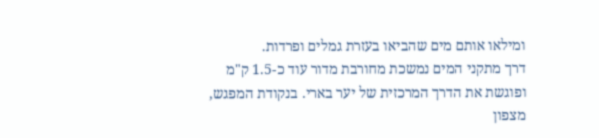ומילאו אותם מים שהביאו בעזרת גמלים ופרדות.
דרך מתקני המים נמשכת מחורבת מדור עוד כ-1.5 ק"מ ופוגשת את הדרך המרכזית של יער בארי. בנקודת המפגש, מצפון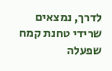לדרך, נמצאים שרידי טחנת קמח שפעלה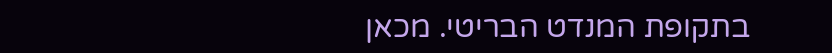בתקופת המנדט הבריטי. מכאן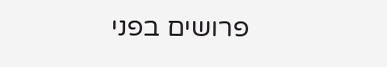פרושים בפני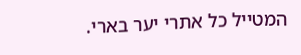המטייל כל אתרי יער בארי.